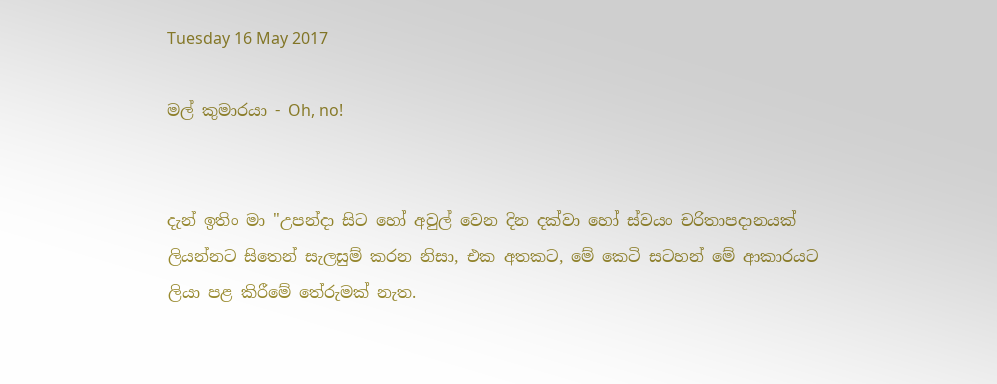Tuesday 16 May 2017

මල් කුමාරයා - Oh, no!


දැන් ඉතිං මා "උපන්දා සිට හෝ අවුල් වෙන දින දක්වා හෝ ස්වයං චරිතාපදානයක් ලියන්නට සිතෙන් සැලසුම් කරන නිසා, එක අතකට, මේ කෙටි සටහන් මේ ආකාරයට ලියා පළ කිරීමේ තේරුමක් නැත.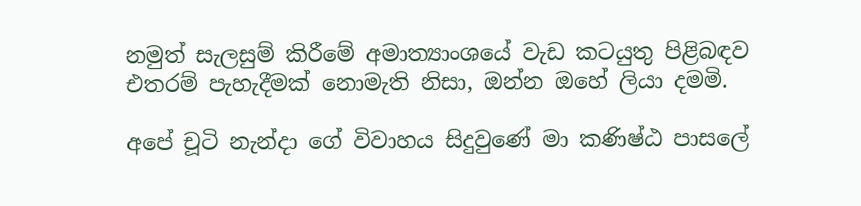නමුත් සැලසුම් කිරීමේ අමාත්‍යාංශයේ වැඩ කටයුතු පිළිබඳව එතරම් පැහැදීමක් නොමැති නිසා, ඔන්න ඔහේ ලියා දමමි.

අපේ චූටි නැන්දා ගේ විවාහය සිදුවුණේ මා කණිෂ්ඨ පාසලේ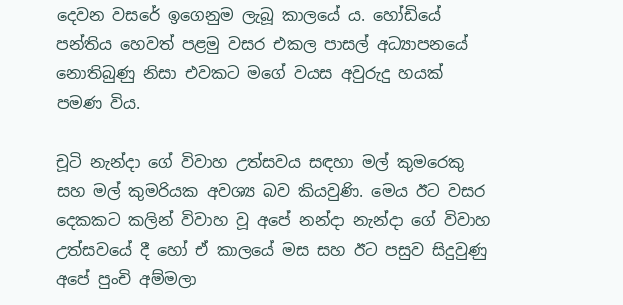දෙවන වසරේ ඉගෙනුම ලැබූ කාලයේ ය. හෝඩියේ පන්තිය හෙවත් පළමු වසර එකල පාසල් අධ්‍යාපනයේ නොතිබුණු නිසා එවකට මගේ වයස අවුරුදු හයක් පමණ විය.

චූටි නැන්දා ගේ විවාහ උත්සවය සඳහා මල් කුමරෙකු සහ මල් කුමරියක අවශ්‍ය බව කියවුණි. මෙය ඊට වසර දෙකකට කලින් විවාහ වූ අපේ නන්දා නැන්දා ගේ විවාහ උත්සවයේ දී හෝ ඒ කාලයේ මස සහ ඊට පසුව සිදුවුණු අපේ පුංචි අම්මලා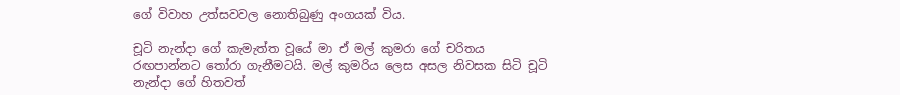ගේ විවාහ උත්සවවල නොතිබුණු අංගයක් විය.

චූටි නැන්දා ගේ කැමැත්ත වූයේ මා ඒ මල් කුමරා ගේ චරිතය රඟපාන්නට තෝරා ගැනීමටයි. මල් කුමරිය ලෙස අසල නිවසක සිටි චූටි නැන්දා ගේ හිතවත්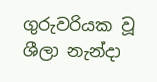ගුරුවරියක වූ ශීලා නැන්දා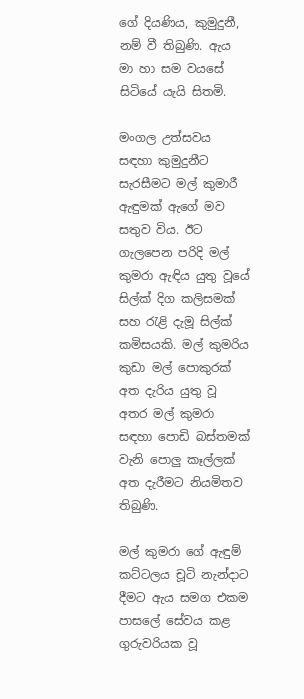ගේ දියණිය, කුමුදුනී, නම් වී තිබුණි. ඇය මා හා සම වයසේ සිටියේ යැයි සිතමි.

මංගල උත්සවය සඳහා කුමුදුනීට සැරසීමට මල් කුමාරී ඇඳුමක් ඇගේ මව සතුව විය. ඊට ගැලපෙන පරිදි මල් කුමරා ඇඳිය යුතු වූයේ සිල්ක් දිග කලිසමක් සහ රැළි දැමූ සිල්ක් කමිසයකි. මල් කුමරිය කුඩා මල් පොකුරක් අත දැරිය යුතු වූ අතර මල් කුමරා සඳහා පොඩි බස්තමක් වැනි පොලු කෑල්ලක් අත දැරීමට නියමිතව තිබුණි.

මල් කුමරා ගේ ඇඳුම් කට්ටලය චූටි නැන්දාට දීමට ඇය සමග එකම පාසලේ සේවය කළ ගුරුවරියක වූ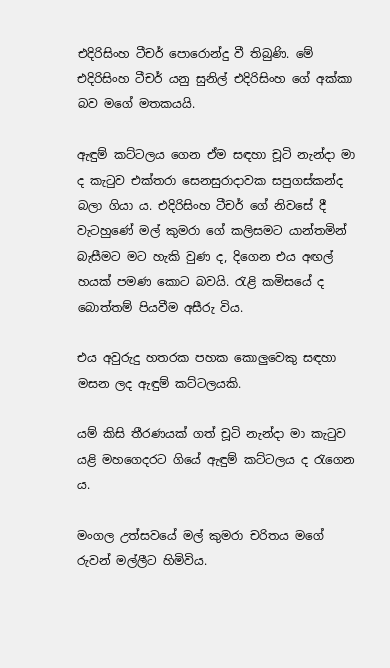එදිරිසිංහ ටීචර් පොරොන්දු වී තිබුණි. මේ එදිරිසිංහ ටීචර් යනු සුනිල් එදිරිසිංහ ගේ අක්කා බව මගේ මතකයයි.

ඇඳුම් කට්ටලය ගෙන ඒම සඳහා චූටි නැන්දා මා ද කැටුව එක්තරා සෙනසුරාදාවක සපුගස්කන්ද බලා ගියා ය. එදිරිසිංහ ටීචර් ගේ නිවසේ දී වැටහුණේ මල් කුමරා ගේ කලිසමට යාන්තමින් බැසීමට මට හැකි වුණ ද, දිගෙන එය අඟල් හයක් පමණ කොට බවයි. රැළි කමිසයේ ද බොත්තම් පියවීම අසීරු විය.

එය අවුරුදු හතරක පහක කොලුවෙකු සඳහා මසන ලද ඇඳුම් කට්ටලයකි.

යම් කිසි තීරණයක් ගත් චූටි නැන්දා මා කැටුව යළි මහගෙදරට ගියේ ඇඳුම් කට්ටලය ද රැගෙන ය.

මංගල උත්සවයේ මල් කුමරා චරිතය මගේ රුවන් මල්ලීට හිමිවිය.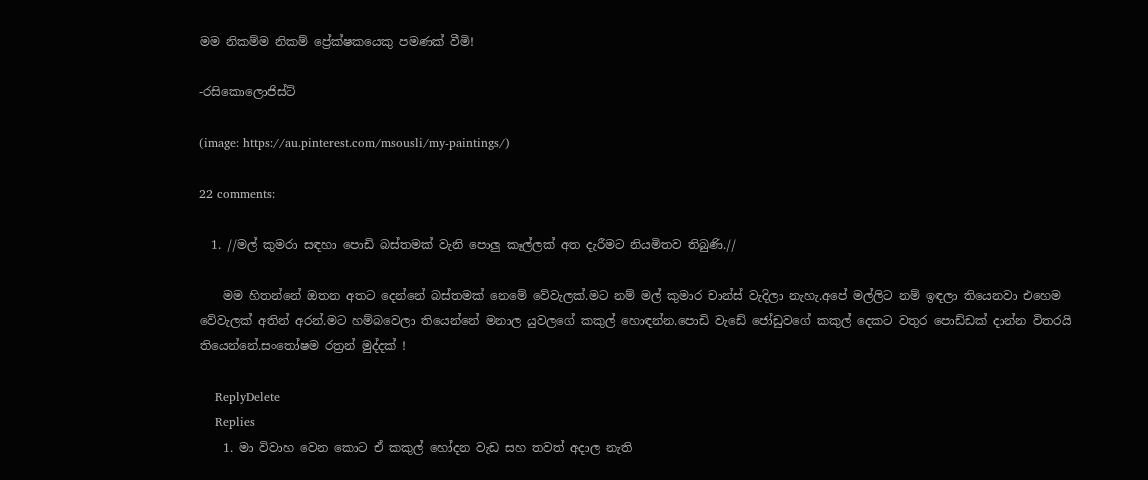මම නිකම්ම නිකම් ප්‍රේක්ෂකයෙකු පමණක් වීමි!

-රසිකොලොජිස්ට්

(image: https://au.pinterest.com/msousli/my-paintings/)

22 comments:

  1. //මල් කුමරා සඳහා පොඩි බස්තමක් වැනි පොලු කෑල්ලක් අත දැරීමට නියමිතව තිබුණි.//

    මම හිතන්නේ ඔතන අතට දෙන්නේ බස්තමක් නෙමේ වේවැලක්.මට නම් මල් කුමාර චාන්ස් වැදිලා නැහැ.අපේ මල්ලිට නම් ඉඳලා තියෙනවා එහෙම වේවැලක් අතින් අරන්.මට හම්බවෙලා තියෙන්නේ මනාල යුවලගේ කකුල් හොඳන්න.පොඩි වැඩේ ජෝඩුවගේ කකුල් දෙකට වතුර පොඩ්ඩක් දාන්න විතරයි තියෙන්නේ.සංතෝෂම රත්‍රන් මුද්දක් !

    ReplyDelete
    Replies
    1. මා විවාහ වෙන කොට ඒ කකුල් හෝදන වැඩ සහ තවත් අදාල නැති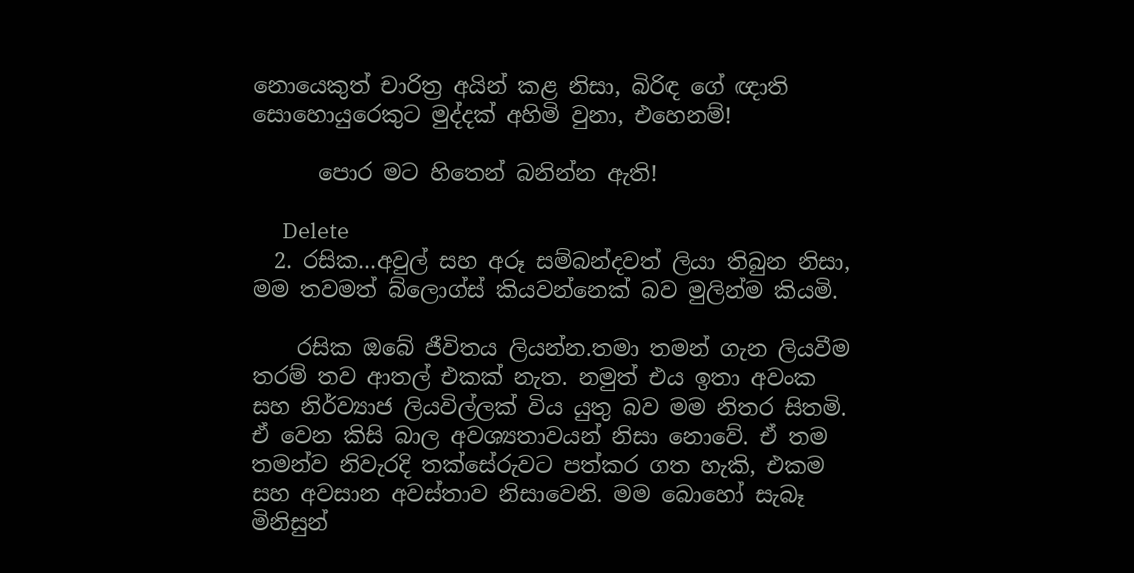නොයෙකුත් චාරිත්‍ර අයින් කළ නිසා, බිරිඳ ගේ ඥාති සොහොයුරෙකුට මුද්දක් අහිමි වුනා, එහෙනම්!

      පොර මට හිතෙන් බනින්න ඇති!

      Delete
  2. රසික...අවුල් සහ අරූ සම්බන්දවත් ලියා තිබුන නිසා, මම තවමත් බ්ලොග්ස් කියවන්නෙක් බව මුලින්ම කියමි.

    රසික ඔබේ ජීවිතය ලියන්න.තමා තමන් ගැන ලියවීම තරම් තව ආතල් එකක් නැත. නමුත් එය ඉතා අවංක සහ නිර්ව්‍යාජ ලියවිල්ලක් විය යුතු බව මම නිතර සිතමි. ඒ වෙන කිසි බාල අවශ්‍යතාවයන් නිසා නොවේ. ඒ තම තමන්ව නිවැරදි තක්සේරුවට පත්කර ගත හැකි, එකම සහ අවසාන අවස්තාව නිසාවෙනි. මම බොහෝ සැබෑ මිනිසුන්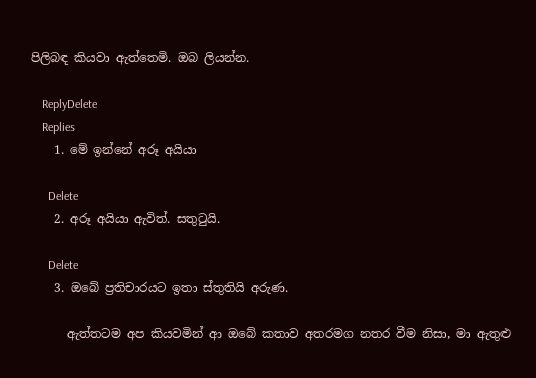පිලිබඳ කියවා ඇත්තෙමි. ඔබ ලියන්න.

    ReplyDelete
    Replies
    1. මේ ඉන්නේ අරූ අයියා

      Delete
    2. අරූ අයියා ඇවිත්. සතුටුයි.

      Delete
    3. ඔබේ ප්‍රතිචාරයට ඉතා ස්තුතියි අරුණ.

      ඇත්තටම අප කියවමින් ආ ඔබේ කතාව අතරමග නතර වීම නිසා, මා ඇතුළු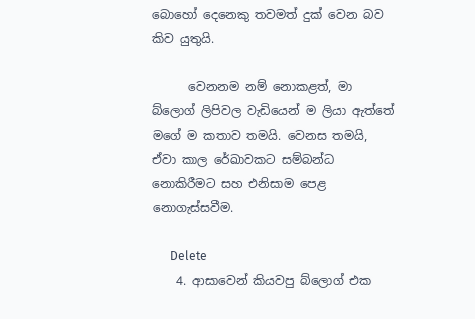බොහෝ දෙනෙකු තවමත් දුක් වෙන බව කිව යුතුයි.

      වෙනනම නම් නොකළත්, මා බ්ලොග් ලිපිවල වැඩියෙන් ම ලියා ඇත්තේ මගේ ම කතාව තමයි. වෙනස තමයි, ඒවා කාල රේඛාවකට සම්බන්ධ නොකිරීමට සහ එනිසාම පෙළ නොගැස්සවීම.

      Delete
    4. ආසාවෙන් කියවපු බ්ලොග් එක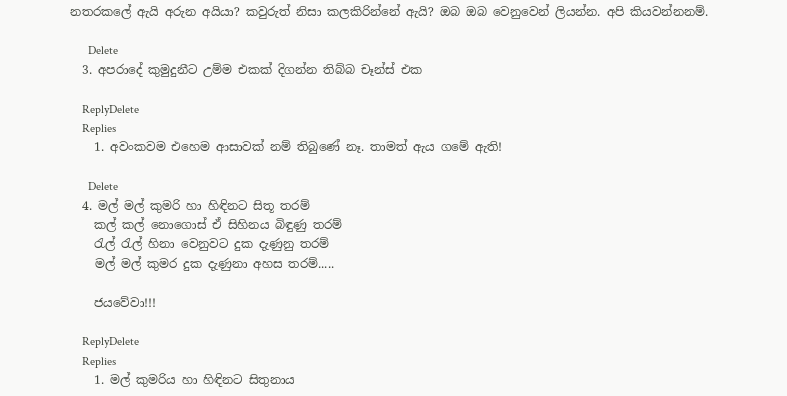නතරකලේ ඇයි අරුන අයියා? කවුරුත් නිසා කලකිරින්නේ ඇයි? ඔබ ඔබ වෙනුවෙන් ලියන්න. අපි කියවන්නනම්.

      Delete
  3. අපරාදේ කුමුදුනීට උම්ම එකක් දිගන්න තිබ්බ චෑන්ස් එක

    ReplyDelete
    Replies
    1. අවංකවම එහෙම ආසාවක් නම් තිබුණේ නෑ. තාමත් ඇය ගමේ ඇති!

      Delete
  4. මල් මල් කුමරි හා හිඳිනට සිතූ තරම්
    කල් කල් නොගොස් ඒ සිහිනය බිඳුණු තරම්
    රැල් රැල් හිනා වෙනුවට දුක දැණුනු තරම්
    මල් මල් කුමර දුක දැණුනා අහස තරම්.....

    ජයවේවා!!!

    ReplyDelete
    Replies
    1. මල් කුමරිය හා හිඳිනට සිතුනාය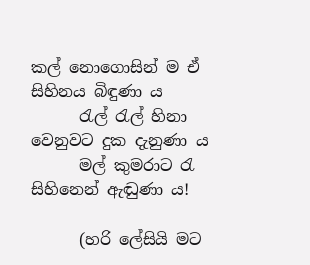කල් නොගොසින් ම ඒ සිහිනය බිඳුණා ය
      රැල් රැල් හිනා වෙනුවට දුක දැනුණා ය
      මල් කුමරාට රැ සිහිනෙන් ඇඬුණා ය!

      (හරි ලේසියි මට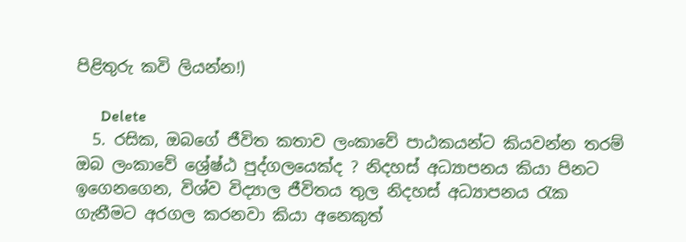පිළිතුරු කවි ලියන්න!)

      Delete
  5. රසික, ඔබගේ ජීවිත කතාව ලංකාවේ පාඨකයන්ට කියවන්න තරම් ඔබ ලංකාවේ ශ්‍රේෂ්ඨ පුද්ගලයෙක්ද ? නිදහස් අධ්‍යාපනය කියා පිනට ඉගෙනගෙන, විශ්ව විද්‍යාල ජීවිතය තුල නිදහස් අධ්‍යාපනය රැක ගැනීමට අරගල කරනවා කියා අනෙකුත්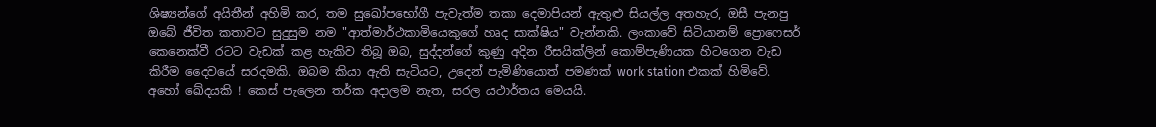ශිෂ්‍යන්ගේ අයිතීන් අහිමි කර, තම සුඛෝපභෝගී පැවැත්ම තකා දෙමාපියන් ඇතුළු සියල්ල අතහැර, ඔසී පැනපු ඔබේ ජීවිත කතාවට සුදුසුම නම "ආත්මාර්ථකාමියෙකුගේ හෘද සාක්ෂිය" වැන්නකි. ලංකාවේ සිටියානම් ප්‍රොෆෙසර් කෙනෙක්වී රටට වැඩක් කළ හැකිව තිබූ ඔබ, සුද්දන්ගේ කුණු අදින රීසයික්ලින් කොම්පැණියක හිටගෙන වැඩ කිරීම දෛවයේ සරදමකි. ඔබම කියා ඇති සැටියට, උදෙන් පැමිණියොත් පමණක් work station එකක් හිමිවේ. අහෝ ඛේදයකි ! කෙස් පැලෙන තර්ක අදාලම නැත, සරල යථාර්තය මෙයයි.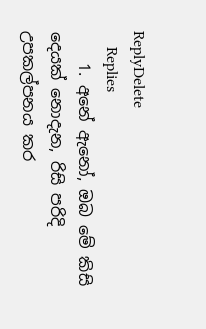ReplyDelete
    Replies
    1. අනේ ඇනෝ, ඔබ මේ කිසි දෙයක් නොදැන, රිසි පරිදි උපකල්පනය කර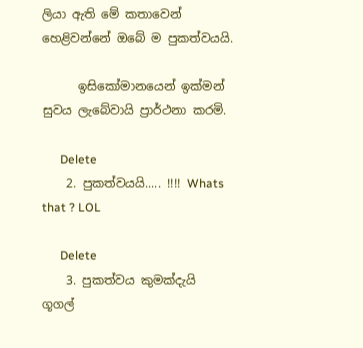ලියා ඇති මේ කතාවෙන් හෙළිවන්නේ ඔබේ ම පුකත්වයයි.

      ඉසිකෝමානයෙන් ඉක්මන් සුවය ලැබේවායි ප්‍රාර්ථනා කරමි.

      Delete
    2. පුකත්වයයි..... !!!! Whats that ? LOL

      Delete
    3. පුකත්වය කුමක්දැයි ගූගල්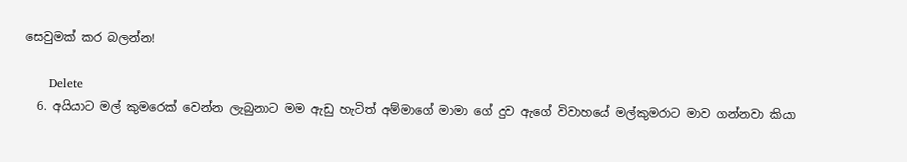සෙවුමක් කර බලන්න!

      Delete
  6. අයියාට මල් කුමරෙක් වෙන්න ලැබුනාට මම ඇඩු හැටිත් අම්මාගේ මාමා ගේ දුව ඇගේ විවාහයේ මල්කුමරාට මාව ගන්නවා කියා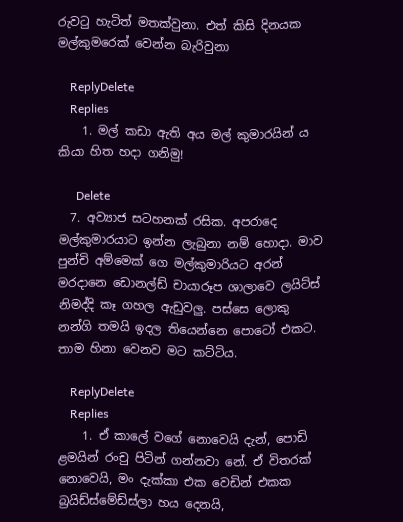රුවටු හැටිත් මතක්වුනා. එත් කිසි දිනයක මල්කුමරෙක් වෙන්න බැරිවුනා

    ReplyDelete
    Replies
    1. මල් කඩා ඇති අය මල් කුමාරයින් ය කියා හිත හදා ගනිමු!

      Delete
  7. අව්‍යාජ සටහනක් රසික. අපරාදෙ මල්කුමාරයාට ඉන්න ලැබුනා නම් හොදා. මාව පුන්චි අම්මෙක් ගෙ මල්කුමාරියට අරන් මරදානෙ ඩොනල්ඩ් චායාරූප ශාලාවෙ ලයිට්ස් නිමද්දි කෑ ගහල ඇඩුවලු. පස්සෙ ලොකු නන්ගි තමයි ඉදල තියෙන්නෙ පොටෝ එකට. තාම හිනා වෙනව මට කට්ටිය.

    ReplyDelete
    Replies
    1. ඒ කාලේ වගේ නොවෙයි දැන්, පොඩි ළමයින් රංචු පිටින් ගන්නවා නේ. ඒ විතරක් නොවෙයි, මං දැක්කා එක වෙඩින් එකක බ්‍රයිඩ්ස්මේඩ්ස්ලා හය දෙනයි,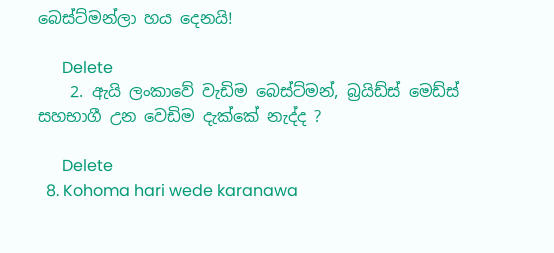බෙස්ට්මන්ලා හය දෙනයි!

      Delete
    2. ඇයි ලංකාවේ වැඩිම බෙස්ට්මන්, බ්‍රයිඩ්ස් මෙඩ්ස් සහභාගී උන වෙඩිම දැක්කේ නැද්ද ?

      Delete
  8. Kohoma hari wede karanawa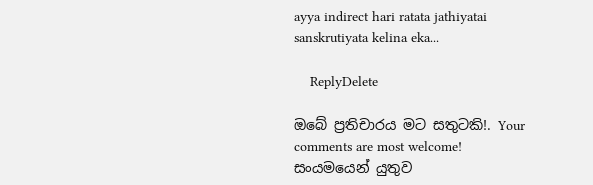ayya indirect hari ratata jathiyatai sanskrutiyata kelina eka...

    ReplyDelete

ඔබේ ප්‍රතිචාරය මට සතුටකි!. Your comments are most welcome!
සංයමයෙන් යුතුව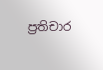ප්‍රතිචාර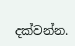දක්වන්න.